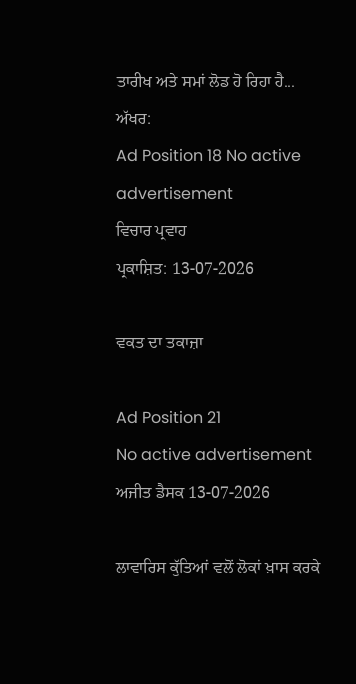ਤਾਰੀਖ ਅਤੇ ਸਮਾਂ ਲੋਡ ਹੋ ਰਿਹਾ ਹੈ...
ਅੱਖਰ:
Ad Position 18 No active advertisement
ਵਿਚਾਰ ਪ੍ਰਵਾਹ
ਪ੍ਰਕਾਸ਼ਿਤ: 13-07-2026

ਵਕਤ ਦਾ ਤਕਾਜ਼ਾ

Ad Position 21
No active advertisement
ਅਜੀਤ ਡੈਸਕ 13-07-2026

ਲਾਵਾਰਿਸ ਕੁੱਤਿਆਂ ਵਲੋਂ ਲੋਕਾਂ ਖ਼ਾਸ ਕਰਕੇ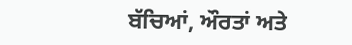ਬੱਚਿਆਂ, ਔਰਤਾਂ ਅਤੇ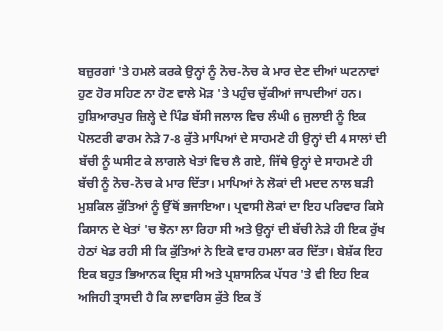ਬਜ਼ੁਰਗਾਂ 'ਤੇ ਹਮਲੇ ਕਰਕੇ ਉਨ੍ਹਾਂ ਨੂੰ ਨੋਚ-ਨੋਚ ਕੇ ਮਾਰ ਦੇਣ ਦੀਆਂ ਘਟਨਾਵਾਂ ਹੁਣ ਹੋਰ ਸਹਿਣ ਨਾ ਹੋਣ ਵਾਲੇ ਮੋੜ 'ਤੇ ਪਹੁੰਚ ਚੁੱਕੀਆਂ ਜਾਪਦੀਆਂ ਹਨ। ਹੁਸ਼ਿਆਰਪੁਰ ਜ਼ਿਲ੍ਹੇ ਦੇ ਪਿੰਡ ਬੱਸੀ ਜਲਾਲ ਵਿਚ ਲੰਘੀ 6 ਜੁਲਾਈ ਨੂੰ ਇਕ ਪੋਲਟਰੀ ਫਾਰਮ ਨੇੜੇ 7-8 ਕੁੱਤੇ ਮਾਪਿਆਂ ਦੇ ਸਾਹਮਣੇ ਹੀ ਉਨ੍ਹਾਂ ਦੀ 4 ਸਾਲਾਂ ਦੀ ਬੱਚੀ ਨੂੰ ਘਸੀਟ ਕੇ ਲਾਗਲੇ ਖੇਤਾਂ ਵਿਚ ਲੈ ਗਏ, ਜਿੱਥੇ ਉਨ੍ਹਾਂ ਦੇ ਸਾਹਮਣੇ ਹੀ ਬੱਚੀ ਨੂੰ ਨੋਚ-ਨੋਚ ਕੇ ਮਾਰ ਦਿੱਤਾ। ਮਾਪਿਆਂ ਨੇ ਲੋਕਾਂ ਦੀ ਮਦਦ ਨਾਲ ਬੜੀ ਮੁਸ਼ਕਿਲ ਕੁੱਤਿਆਂ ਨੂੰ ਉੱਥੋਂ ਭਜਾਇਆ। ਪ੍ਰਵਾਸੀ ਲੋਕਾਂ ਦਾ ਇਹ ਪਰਿਵਾਰ ਕਿਸੇ ਕਿਸਾਨ ਦੇ ਖੇਤਾਂ 'ਚ ਝੋਨਾ ਲਾ ਰਿਹਾ ਸੀ ਅਤੇ ਉਨ੍ਹਾਂ ਦੀ ਬੱਚੀ ਨੇੜੇ ਹੀ ਇਕ ਰੁੱਖ ਹੇਠਾਂ ਖੇਡ ਰਹੀ ਸੀ ਕਿ ਕੁੱਤਿਆਂ ਨੇ ਇਕੋ ਵਾਰ ਹਮਲਾ ਕਰ ਦਿੱਤਾ। ਬੇਸ਼ੱਕ ਇਹ ਇਕ ਬਹੁਤ ਭਿਆਨਕ ਦ੍ਰਿਸ਼ ਸੀ ਅਤੇ ਪ੍ਰਸ਼ਾਸਨਿਕ ਪੱਧਰ 'ਤੇ ਵੀ ਇਹ ਇਕ ਅਜਿਹੀ ਤ੍ਰਾਸਦੀ ਹੈ ਕਿ ਲਾਵਾਰਿਸ ਕੁੱਤੇ ਇਕ ਤੋਂ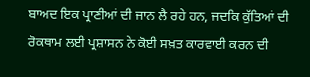ਬਾਅਦ ਇਕ ਪ੍ਰਾਣੀਆਂ ਦੀ ਜਾਨ ਲੈ ਰਹੇ ਹਨ, ਜਦਕਿ ਕੁੱਤਿਆਂ ਦੀ ਰੋਕਥਾਮ ਲਈ ਪ੍ਰਸ਼ਾਸਨ ਨੇ ਕੋਈ ਸਖ਼ਤ ਕਾਰਵਾਈ ਕਰਨ ਦੀ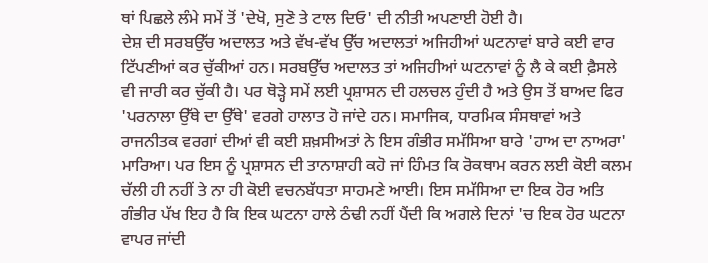ਥਾਂ ਪਿਛਲੇ ਲੰਮੇ ਸਮੇਂ ਤੋਂ 'ਦੇਖੋ, ਸੁਣੋ ਤੇ ਟਾਲ ਦਿਓ' ਦੀ ਨੀਤੀ ਅਪਣਾਈ ਹੋਈ ਹੈ।
ਦੇਸ਼ ਦੀ ਸਰਬਉੱਚ ਅਦਾਲਤ ਅਤੇ ਵੱਖ-ਵੱਖ ਉੱਚ ਅਦਾਲਤਾਂ ਅਜਿਹੀਆਂ ਘਟਨਾਵਾਂ ਬਾਰੇ ਕਈ ਵਾਰ ਟਿੱਪਣੀਆਂ ਕਰ ਚੁੱਕੀਆਂ ਹਨ। ਸਰਬਉੱਚ ਅਦਾਲਤ ਤਾਂ ਅਜਿਹੀਆਂ ਘਟਨਾਵਾਂ ਨੂੰ ਲੈ ਕੇ ਕਈ ਫ਼ੈਸਲੇ ਵੀ ਜਾਰੀ ਕਰ ਚੁੱਕੀ ਹੈ। ਪਰ ਥੋੜ੍ਹੇ ਸਮੇਂ ਲਈ ਪ੍ਰਸ਼ਾਸਨ ਦੀ ਹਲਚਲ ਹੁੰਦੀ ਹੈ ਅਤੇ ਉਸ ਤੋਂ ਬਾਅਦ ਫਿਰ 'ਪਰਨਾਲਾ ਉੱਥੇ ਦਾ ਉੱਥੇ' ਵਰਗੇ ਹਾਲਾਤ ਹੋ ਜਾਂਦੇ ਹਨ। ਸਮਾਜਿਕ, ਧਾਰਮਿਕ ਸੰਸਥਾਵਾਂ ਅਤੇ ਰਾਜਨੀਤਕ ਵਰਗਾਂ ਦੀਆਂ ਵੀ ਕਈ ਸ਼ਖ਼ਸੀਅਤਾਂ ਨੇ ਇਸ ਗੰਭੀਰ ਸਮੱਸਿਆ ਬਾਰੇ 'ਹਾਅ ਦਾ ਨਾਅਰਾ' ਮਾਰਿਆ। ਪਰ ਇਸ ਨੂੰ ਪ੍ਰਸ਼ਾਸਨ ਦੀ ਤਾਨਾਸ਼ਾਹੀ ਕਹੋ ਜਾਂ ਹਿੰਮਤ ਕਿ ਰੋਕਥਾਮ ਕਰਨ ਲਈ ਕੋਈ ਕਲਮ ਚੱਲੀ ਹੀ ਨਹੀਂ ਤੇ ਨਾ ਹੀ ਕੋਈ ਵਚਨਬੱਧਤਾ ਸਾਹਮਣੇ ਆਈ। ਇਸ ਸਮੱਸਿਆ ਦਾ ਇਕ ਹੋਰ ਅਤਿ ਗੰਭੀਰ ਪੱਖ ਇਹ ਹੈ ਕਿ ਇਕ ਘਟਨਾ ਹਾਲੇ ਠੰਢੀ ਨਹੀਂ ਪੈਂਦੀ ਕਿ ਅਗਲੇ ਦਿਨਾਂ 'ਚ ਇਕ ਹੋਰ ਘਟਨਾ ਵਾਪਰ ਜਾਂਦੀ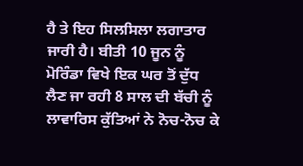ਹੈ ਤੇ ਇਹ ਸਿਲਸਿਲਾ ਲਗਾਤਾਰ ਜਾਰੀ ਹੈ। ਬੀਤੀ 10 ਜੂਨ ਨੂੰ ਮੋਰਿੰਡਾ ਵਿਖੇ ਇਕ ਘਰ ਤੋਂ ਦੁੱਧ ਲੈਣ ਜਾ ਰਹੀ 8 ਸਾਲ ਦੀ ਬੱਚੀ ਨੂੰ ਲਾਵਾਰਿਸ ਕੁੱਤਿਆਂ ਨੇ ਨੋਚ-ਨੋਚ ਕੇ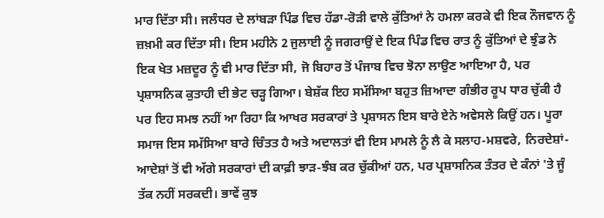ਮਾਰ ਦਿੱਤਾ ਸੀ। ਜਲੰਧਰ ਦੇ ਲਾਂਬੜਾ ਪਿੰਡ ਵਿਚ ਹੱਡਾ-ਰੋੜੀ ਵਾਲੇ ਕੁੱਤਿਆਂ ਨੇ ਹਮਲਾ ਕਰਕੇ ਵੀ ਇਕ ਨੌਜਵਾਨ ਨੂੰ ਜ਼ਖ਼ਮੀ ਕਰ ਦਿੱਤਾ ਸੀ। ਇਸ ਮਹੀਨੇ 2 ਜੁਲਾਈ ਨੂੰ ਜਗਰਾਉਂ ਦੇ ਇਕ ਪਿੰਡ ਵਿਚ ਰਾਤ ਨੂੰ ਕੁੱਤਿਆਂ ਦੇ ਝੁੰਡ ਨੇ ਇਕ ਖੇਤ ਮਜ਼ਦੂਰ ਨੂੰ ਵੀ ਮਾਰ ਦਿੱਤਾ ਸੀ, ਜੋ ਬਿਹਾਰ ਤੋਂ ਪੰਜਾਬ ਵਿਚ ਝੋਨਾ ਲਾਉਣ ਆਇਆ ਹੈ, ਪਰ ਪ੍ਰਸ਼ਾਸਨਿਕ ਕੁਤਾਹੀ ਦੀ ਭੇਟ ਚੜ੍ਹ ਗਿਆ। ਬੇਸ਼ੱਕ ਇਹ ਸਮੱਸਿਆ ਬਹੁਤ ਜ਼ਿਆਦਾ ਗੰਭੀਰ ਰੂਪ ਧਾਰ ਚੁੱਕੀ ਹੈ ਪਰ ਇਹ ਸਮਝ ਨਹੀਂ ਆ ਰਿਹਾ ਕਿ ਆਖਰ ਸਰਕਾਰਾਂ ਤੇ ਪ੍ਰਸ਼ਾਸਨ ਇਸ ਬਾਰੇ ਏਨੇ ਅਵੇਸਲੇ ਕਿਉਂ ਹਨ। ਪੂਰਾ ਸਮਾਜ ਇਸ ਸਮੱਸਿਆ ਬਾਰੇ ਚਿੰਤਤ ਹੈ ਅਤੇ ਅਦਾਲਤਾਂ ਵੀ ਇਸ ਮਾਮਲੇ ਨੂੰ ਲੈ ਕੇ ਸਲਾਹ-ਮਸ਼ਵਰੇ, ਨਿਰਦੇਸ਼ਾਂ-ਆਦੇਸ਼ਾਂ ਤੋਂ ਵੀ ਅੱਗੇ ਸਰਕਾਰਾਂ ਦੀ ਕਾਫ਼ੀ ਝਾੜ-ਝੰਬ ਕਰ ਚੁੱਕੀਆਂ ਹਨ, ਪਰ ਪ੍ਰਸ਼ਾਸਨਿਕ ਤੰਤਰ ਦੇ ਕੰਨਾਂ 'ਤੇ ਜੂੰ ਤੱਕ ਨਹੀਂ ਸਰਕਦੀ। ਭਾਵੇਂ ਕੁਝ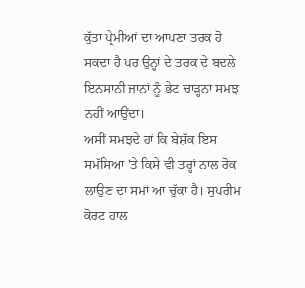ਕੁੱਤਾ ਪ੍ਰੇਮੀਆਂ ਦਾ ਆਪਣਾ ਤਰਕ ਹੋ ਸਕਦਾ ਹੈ ਪਰ ਉਨ੍ਹਾਂ ਦੇ ਤਰਕ ਦੇ ਬਦਲੇ ਇਨਸਾਨੀ ਜਾਨਾਂ ਨੂੰ ਭੇਟ ਚਾੜ੍ਹਨਾ ਸਮਝ ਨਹੀਂ ਆਉਂਦਾ।
ਅਸੀਂ ਸਮਝਦੇ ਹਾਂ ਕਿ ਬੇਸ਼ੱਕ ਇਸ ਸਮੱਸਿਆ 'ਤੇ ਕਿਸੇ ਵੀ ਤਰ੍ਹਾਂ ਨਾਲ ਰੋਕ ਲਾਉਣ ਦਾ ਸਮਾਂ ਆ ਚੁੱਕਾ ਹੈ। ਸੁਪਰੀਮ ਕੋਰਟ ਹਾਲ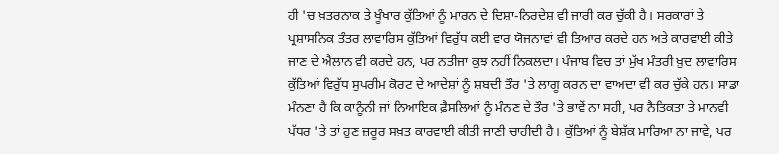ਹੀ 'ਚ ਖ਼ਤਰਨਾਕ ਤੇ ਖੂੰਖਾਰ ਕੁੱਤਿਆਂ ਨੂੰ ਮਾਰਨ ਦੇ ਦਿਸ਼ਾ-ਨਿਰਦੇਸ਼ ਵੀ ਜਾਰੀ ਕਰ ਚੁੱਕੀ ਹੈ। ਸਰਕਾਰਾਂ ਤੇ ਪ੍ਰਸ਼ਾਸਨਿਕ ਤੰਤਰ ਲਾਵਾਰਿਸ ਕੁੱਤਿਆਂ ਵਿਰੁੱਧ ਕਈ ਵਾਰ ਯੋਜਨਾਵਾਂ ਵੀ ਤਿਆਰ ਕਰਦੇ ਹਨ ਅਤੇ ਕਾਰਵਾਈ ਕੀਤੇ ਜਾਣ ਦੇ ਐਲਾਨ ਵੀ ਕਰਦੇ ਹਨ, ਪਰ ਨਤੀਜਾ ਕੁਝ ਨਹੀਂ ਨਿਕਲਦਾ। ਪੰਜਾਬ ਵਿਚ ਤਾਂ ਮੁੱਖ ਮੰਤਰੀ ਖ਼ੁਦ ਲਾਵਾਰਿਸ ਕੁੱਤਿਆਂ ਵਿਰੁੱਧ ਸੁਪਰੀਮ ਕੋਰਟ ਦੇ ਆਦੇਸ਼ਾਂ ਨੂੰ ਸ਼ਬਦੀ ਤੌਰ 'ਤੇ ਲਾਗੂ ਕਰਨ ਦਾ ਵਾਅਦਾ ਵੀ ਕਰ ਚੁੱਕੇ ਹਨ। ਸਾਡਾ ਮੰਨਣਾ ਹੈ ਕਿ ਕਾਨੂੰਨੀ ਜਾਂ ਨਿਆਇਕ ਫ਼ੈਸਲਿਆਂ ਨੂੰ ਮੰਨਣ ਦੇ ਤੌਰ 'ਤੇ ਭਾਵੇਂ ਨਾ ਸਹੀ, ਪਰ ਨੈਤਿਕਤਾ ਤੇ ਮਾਨਵੀ ਪੱਧਰ 'ਤੇ ਤਾਂ ਹੁਣ ਜ਼ਰੂਰ ਸਖ਼ਤ ਕਾਰਵਾਈ ਕੀਤੀ ਜਾਣੀ ਚਾਹੀਦੀ ਹੈ। ਕੁੱਤਿਆਂ ਨੂੰ ਬੇਸ਼ੱਕ ਮਾਰਿਆ ਨਾ ਜਾਵੇ, ਪਰ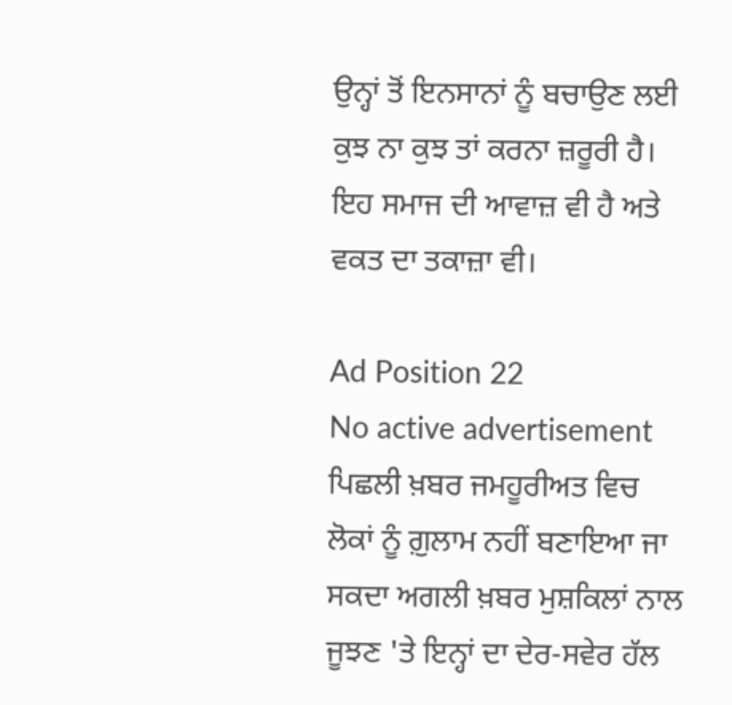ਉਨ੍ਹਾਂ ਤੋਂ ਇਨਸਾਨਾਂ ਨੂੰ ਬਚਾਉਣ ਲਈ ਕੁਝ ਨਾ ਕੁਝ ਤਾਂ ਕਰਨਾ ਜ਼ਰੂਰੀ ਹੈ। ਇਹ ਸਮਾਜ ਦੀ ਆਵਾਜ਼ ਵੀ ਹੈ ਅਤੇ ਵਕਤ ਦਾ ਤਕਾਜ਼ਾ ਵੀ।

Ad Position 22
No active advertisement
ਪਿਛਲੀ ਖ਼ਬਰ ਜਮਹੂਰੀਅਤ ਵਿਚ ਲੋਕਾਂ ਨੂੰ ਗ਼ੁਲਾਮ ਨਹੀਂ ਬਣਾਇਆ ਜਾ ਸਕਦਾ ਅਗਲੀ ਖ਼ਬਰ ਮੁਸ਼ਕਿਲਾਂ ਨਾਲ ਜੂਝਣ 'ਤੇ ਇਨ੍ਹਾਂ ਦਾ ਦੇਰ-ਸਵੇਰ ਹੱਲ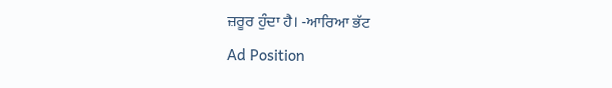ਜ਼ਰੂਰ ਹੁੰਦਾ ਹੈ। -ਆਰਿਆ ਭੱਟ
Ad Position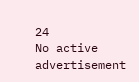24
No active advertisement